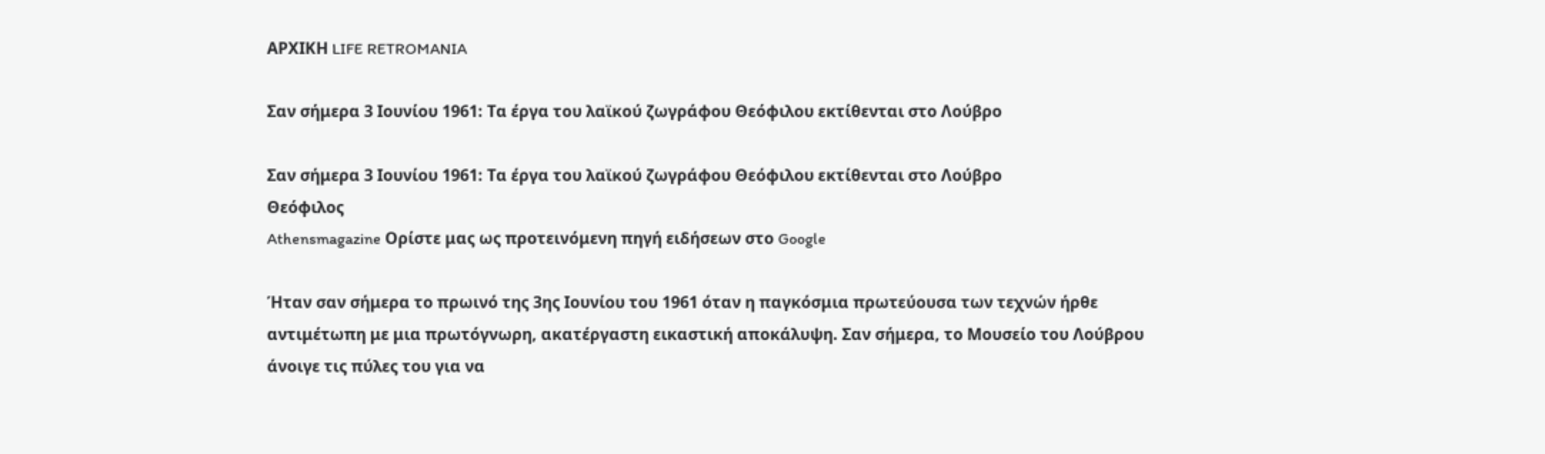ΑΡΧΙΚΗ LIFE RETROMANIA

Σαν σήμερα 3 Ιουνίου 1961: Τα έργα του λαϊκού ζωγράφου Θεόφιλου εκτίθενται στο Λούβρο

Σαν σήμερα 3 Ιουνίου 1961: Τα έργα του λαϊκού ζωγράφου Θεόφιλου εκτίθενται στο Λούβρο
Θεόφιλος
Athensmagazine Ορίστε μας ως προτεινόμενη πηγή ειδήσεων στο Google

Ήταν σαν σήμερα το πρωινό της 3ης Ιουνίου του 1961 όταν η παγκόσμια πρωτεύουσα των τεχνών ήρθε αντιμέτωπη με μια πρωτόγνωρη, ακατέργαστη εικαστική αποκάλυψη. Σαν σήμερα, το Μουσείο του Λούβρου άνοιγε τις πύλες του για να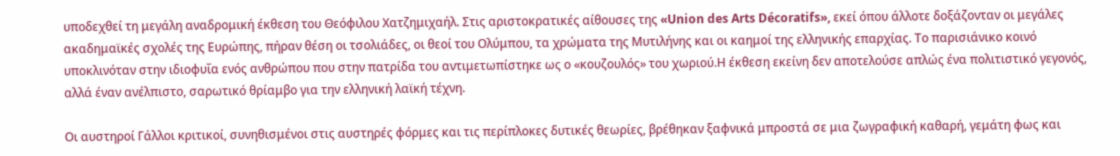υποδεχθεί τη μεγάλη αναδρομική έκθεση του Θεόφιλου Χατζημιχαήλ. Στις αριστοκρατικές αίθουσες της «Union des Arts Décoratifs», εκεί όπου άλλοτε δοξάζονταν οι μεγάλες ακαδημαϊκές σχολές της Ευρώπης, πήραν θέση οι τσολιάδες, οι θεοί του Ολύμπου, τα χρώματα της Μυτιλήνης και οι καημοί της ελληνικής επαρχίας. Το παρισιάνικο κοινό υποκλινόταν στην ιδιοφυΐα ενός ανθρώπου που στην πατρίδα του αντιμετωπίστηκε ως ο «κουζουλός» του χωριού.Η έκθεση εκείνη δεν αποτελούσε απλώς ένα πολιτιστικό γεγονός, αλλά έναν ανέλπιστο, σαρωτικό θρίαμβο για την ελληνική λαϊκή τέχνη.

Οι αυστηροί Γάλλοι κριτικοί, συνηθισμένοι στις αυστηρές φόρμες και τις περίπλοκες δυτικές θεωρίες, βρέθηκαν ξαφνικά μπροστά σε μια ζωγραφική καθαρή, γεμάτη φως και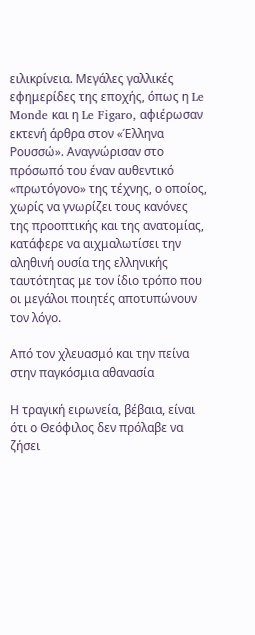ειλικρίνεια. Μεγάλες γαλλικές εφημερίδες της εποχής, όπως η Le Monde και η Le Figaro, αφιέρωσαν εκτενή άρθρα στον «Έλληνα Ρουσσώ». Αναγνώρισαν στο πρόσωπό του έναν αυθεντικό «πρωτόγονο» της τέχνης, ο οποίος, χωρίς να γνωρίζει τους κανόνες της προοπτικής και της ανατομίας, κατάφερε να αιχμαλωτίσει την αληθινή ουσία της ελληνικής ταυτότητας με τον ίδιο τρόπο που οι μεγάλοι ποιητές αποτυπώνουν τον λόγο.

Από τον χλευασμό και την πείνα στην παγκόσμια αθανασία

Η τραγική ειρωνεία, βέβαια, είναι ότι ο Θεόφιλος δεν πρόλαβε να ζήσει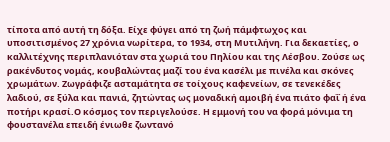τίποτα από αυτή τη δόξα. Είχε φύγει από τη ζωή πάμφτωχος και υποσιτισμένος 27 χρόνια νωρίτερα, το 1934, στη Μυτιλήνη. Για δεκαετίες, ο καλλιτέχνης περιπλανιόταν στα χωριά του Πηλίου και της Λέσβου. Ζούσε ως ρακένδυτος νομάς, κουβαλώντας μαζί του ένα κασέλι με πινέλα και σκόνες χρωμάτων. Ζωγράφιζε ασταμάτητα σε τοίχους καφενείων, σε τενεκέδες λαδιού, σε ξύλα και πανιά, ζητώντας ως μοναδική αμοιβή ένα πιάτο φαΐ ή ένα ποτήρι κρασί.Ο κόσμος τον περιγελούσε. Η εμμονή του να φορά μόνιμα τη φουστανέλα επειδή ένιωθε ζωντανό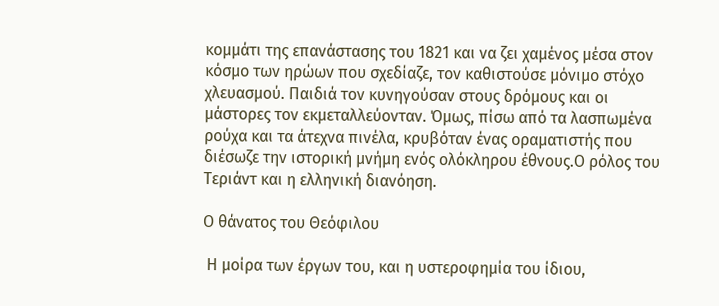κομμάτι της επανάστασης του 1821 και να ζει χαμένος μέσα στον κόσμο των ηρώων που σχεδίαζε, τον καθιστούσε μόνιμο στόχο χλευασμού. Παιδιά τον κυνηγούσαν στους δρόμους και οι μάστορες τον εκμεταλλεύονταν. Όμως, πίσω από τα λασπωμένα ρούχα και τα άτεχνα πινέλα, κρυβόταν ένας οραματιστής που διέσωζε την ιστορική μνήμη ενός ολόκληρου έθνους.Ο ρόλος του Τεριάντ και η ελληνική διανόηση.

Ο θάνατος του Θεόφιλου

 Η μοίρα των έργων του, και η υστεροφημία του ίδιου,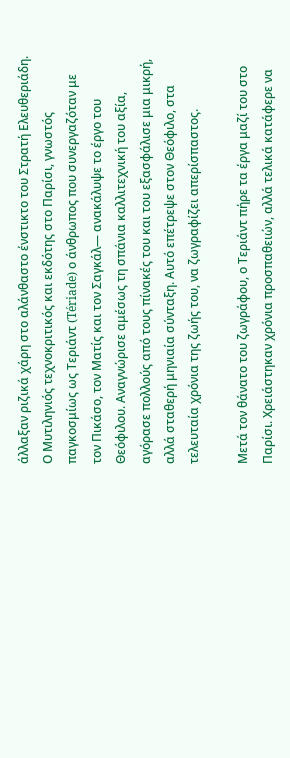άλλαξαν ριζικά χάρη στο αλάνθαστο ένστικτο του Στρατή Ελευθεριάδη. Ο Μυτιληνιός τεχνοκριτικός και εκδότης στο Παρίσι, γνωστός παγκοσμίως ως Τεριάντ (Tériade) ο άνθρωπος που συνεργαζόταν με τον Πικάσο, τον Ματίς και τον Σαγκάλ— ανακάλυψε το έργο του Θεόφιλου. Αναγνώρισε αμέσως τη σπάνια καλλιτεχνική του αξία, αγόρασε πολλούς από τους πίνακές του και του εξασφάλισε μια μικρή, αλλά σταθερή μηνιαία σύνταξη. Αυτό επέτρεψε στον Θεόφιλο, στα τελευταία χρόνια της ζωής του, να ζωγραφίζει απερίσπαστος.

Μετά τον θάνατο του ζωγράφου, ο Τεριάντ πήρε τα έργα μαζί του στο Παρίσι. Χρειάστηκαν χρόνια προσπαθειών, αλλά τελικά κατάφερε να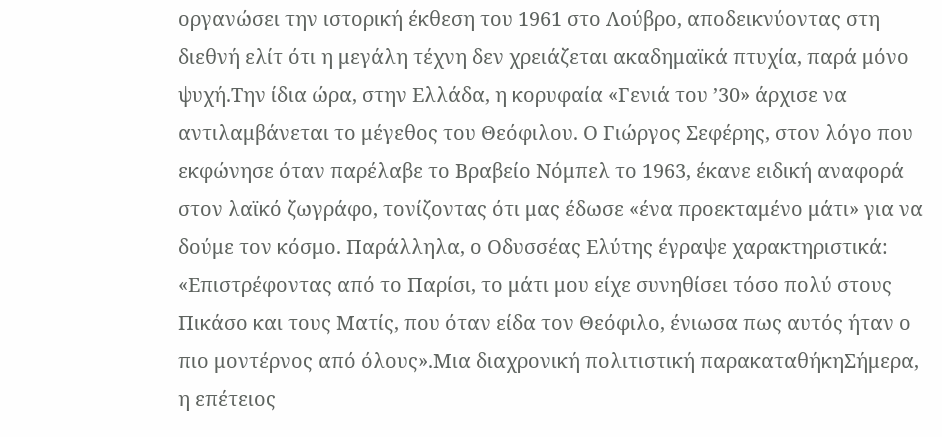οργανώσει την ιστορική έκθεση του 1961 στο Λούβρο, αποδεικνύοντας στη διεθνή ελίτ ότι η μεγάλη τέχνη δεν χρειάζεται ακαδημαϊκά πτυχία, παρά μόνο ψυχή.Την ίδια ώρα, στην Ελλάδα, η κορυφαία «Γενιά του ’30» άρχισε να αντιλαμβάνεται το μέγεθος του Θεόφιλου. Ο Γιώργος Σεφέρης, στον λόγο που εκφώνησε όταν παρέλαβε το Βραβείο Νόμπελ το 1963, έκανε ειδική αναφορά στον λαϊκό ζωγράφο, τονίζοντας ότι μας έδωσε «ένα προεκταμένο μάτι» για να δούμε τον κόσμο. Παράλληλα, ο Οδυσσέας Ελύτης έγραψε χαρακτηριστικά: «Επιστρέφοντας από το Παρίσι, το μάτι μου είχε συνηθίσει τόσο πολύ στους Πικάσο και τους Ματίς, που όταν είδα τον Θεόφιλο, ένιωσα πως αυτός ήταν ο πιο μοντέρνος από όλους».Μια διαχρονική πολιτιστική παρακαταθήκηΣήμερα, η επέτειος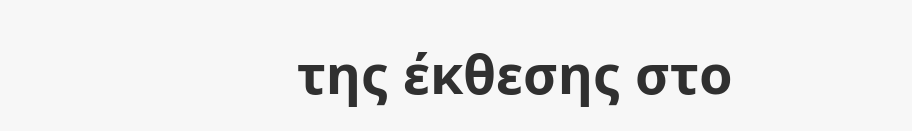της έκθεσης στο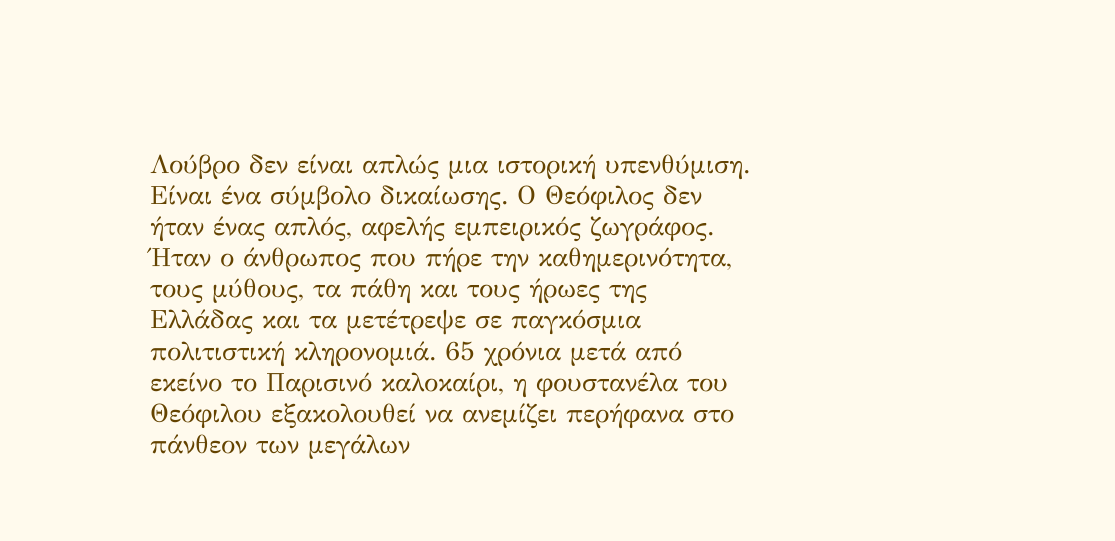Λούβρο δεν είναι απλώς μια ιστορική υπενθύμιση. Είναι ένα σύμβολο δικαίωσης. Ο Θεόφιλος δεν ήταν ένας απλός, αφελής εμπειρικός ζωγράφος. Ήταν ο άνθρωπος που πήρε την καθημερινότητα, τους μύθους, τα πάθη και τους ήρωες της Ελλάδας και τα μετέτρεψε σε παγκόσμια πολιτιστική κληρονομιά. 65 χρόνια μετά από εκείνο το Παρισινό καλοκαίρι, η φουστανέλα του Θεόφιλου εξακολουθεί να ανεμίζει περήφανα στο πάνθεον των μεγάλων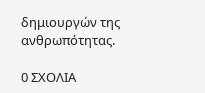δημιουργών της ανθρωπότητας.

0 ΣΧΟΛΙΑ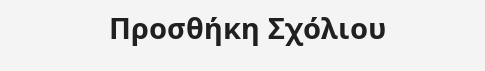Προσθήκη Σχόλιου